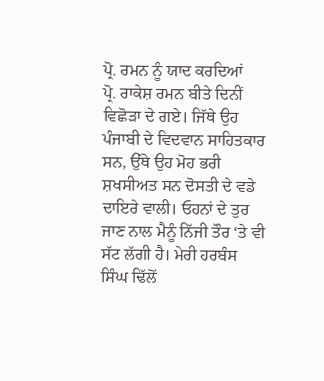ਪ੍ਰੋ. ਰਮਨ ਨੂੰ ਯਾਦ ਕਰਦਿਆਂ
ਪ੍ਰੋ. ਰਾਕੇਸ਼ ਰਮਨ ਬੀਤੇ ਦਿਨੀਂ ਵਿਛੋੜਾ ਦੇ ਗਏ। ਜਿੱਥੇ ਉਹ ਪੰਜਾਬੀ ਦੇ ਵਿਦਵਾਨ ਸਾਹਿਤਕਾਰ ਸਨ, ਉੱਥੇ ਉਹ ਮੋਹ ਭਰੀ ਸ਼ਖਸੀਅਤ ਸਨ ਦੋਸਤੀ ਦੇ ਵਡੇ ਦਾਇਰੇ ਵਾਲੀ। ਓਹਨਾਂ ਦੇ ਤੁਰ ਜਾਣ ਨਾਲ ਮੈਨੂੰ ਨਿੱਜੀ ਤੌਰ ‘ਤੇ ਵੀ ਸੱਟ ਲੱਗੀ ਹੈ। ਮੇਰੀ ਹਰਬੰਸ ਸਿੰਘ ਢਿੱਲੋਂ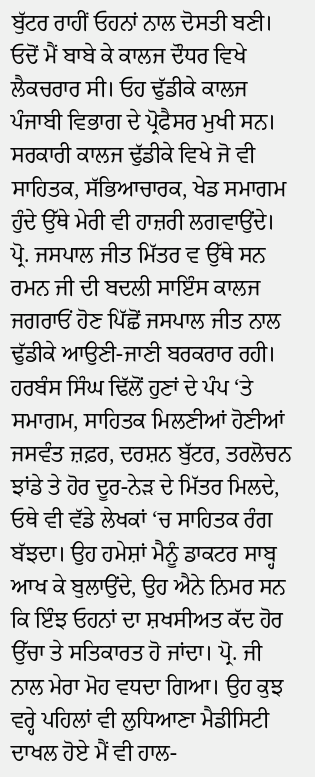ਬੁੱਟਰ ਰਾਹੀਂ ਓਹਨਾਂ ਨਾਲ ਦੋਸਤੀ ਬਣੀ। ਓਦੋਂ ਮੈਂ ਬਾਬੇ ਕੇ ਕਾਲਜ ਦੌਧਰ ਵਿਖੇ ਲੈਕਚਰਾਰ ਸੀ। ਓਹ ਢੁੱਡੀਕੇ ਕਾਲਜ ਪੰਜਾਬੀ ਵਿਭਾਗ ਦੇ ਪ੍ਰੋਫੈਸਰ ਮੁਖੀ ਸਨ। ਸਰਕਾਰੀ ਕਾਲਜ ਢੁੱਡੀਕੇ ਵਿਖੇ ਜੋ ਵੀ ਸਾਹਿਤਕ, ਸੱਭਿਆਚਾਰਕ, ਖੇਡ ਸਮਾਗਮ ਹੁੰਦੇ ਉੱਥੇ ਮੇਰੀ ਵੀ ਹਾਜ਼ਰੀ ਲਗਵਾਉਂਦੇ। ਪ੍ਰੋ. ਜਸਪਾਲ ਜੀਤ ਮਿੱਤਰ ਵ ਉੱਥੇ ਸਨ ਰਮਨ ਜੀ ਦੀ ਬਦਲੀ ਸਾਇੰਸ ਕਾਲਜ ਜਗਰਾਓਂ ਹੋਣ ਪਿੱਛੋਂ ਜਸਪਾਲ ਜੀਤ ਨਾਲ ਢੁੱਡੀਕੇ ਆਉਣੀ-ਜਾਣੀ ਬਰਕਰਾਰ ਰਹੀ।
ਹਰਬੰਸ ਸਿੰਘ ਢਿੱਲੋਂ ਹੁਣਾਂ ਦੇ ਪੰਪ ‘ਤੇ ਸਮਾਗਮ, ਸਾਹਿਤਕ ਮਿਲਣੀਆਂ ਹੋਣੀਆਂ ਜਸਵੰਤ ਜ਼ਫ਼ਰ, ਦਰਸ਼ਨ ਬੁੱਟਰ, ਤਰਲੋਚਨ ਝਾਂਡੇ ਤੇ ਹੋਰ ਦੂਰ-ਨੇੜ ਦੇ ਮਿੱਤਰ ਮਿਲਦੇ, ਓਥੇ ਵੀ ਵੱਡੇ ਲੇਖਕਾਂ ‘ਚ ਸਾਹਿਤਕ ਰੰਗ ਬੱਝਦਾ। ਉਹ ਹਮੇਸ਼ਾਂ ਮੈਨੂੰ ਡਾਕਟਰ ਸਾਬ੍ਹ ਆਖ ਕੇ ਬੁਲਾਉਂਦੇ, ਉਹ ਐਨੇ ਨਿਮਰ ਸਨ ਕਿ ਇੰਝ ਓਹਨਾਂ ਦਾ ਸ਼ਖਸੀਅਤ ਕੱਦ ਹੋਰ ਉੱਚਾ ਤੇ ਸਤਿਕਾਰਤ ਹੋ ਜਾਂਦਾ। ਪ੍ਰੋ. ਜੀ ਨਾਲ ਮੇਰਾ ਮੋਹ ਵਧਦਾ ਗਿਆ। ਉਹ ਕੁਝ ਵਰ੍ਹੇ ਪਹਿਲਾਂ ਵੀ ਲੁਧਿਆਣਾ ਮੈਡੀਸਿਟੀ ਦਾਖਲ ਹੋਏ ਮੈਂ ਵੀ ਹਾਲ-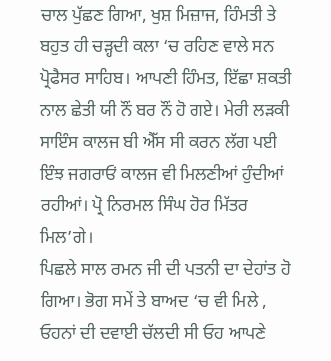ਚਾਲ ਪੁੱਛਣ ਗਿਆ, ਖੁਸ਼ ਮਿਜ਼ਾਜ, ਹਿੰਮਤੀ ਤੇ ਬਹੁਤ ਹੀ ਚੜ੍ਹਦੀ ਕਲਾ ‘ਚ ਰਹਿਣ ਵਾਲੇ ਸਨ ਪ੍ਰੋਫੈਸਰ ਸਾਹਿਬ। ਆਪਣੀ ਹਿੰਮਤ, ਇੱਛਾ ਸ਼ਕਤੀ ਨਾਲ ਛੇਤੀ ਯੀ ਨੌਂ ਬਰ ਨੌਂ ਹੋ ਗਏ। ਮੇਰੀ ਲੜਕੀ ਸਾਇੰਸ ਕਾਲਜ ਬੀ ਐੱਸ ਸੀ ਕਰਨ ਲੱਗ ਪਈ ਇੰਝ ਜਗਰਾਓਂ ਕਾਲਜ ਵੀ ਮਿਲਣੀਆਂ ਹੁੰਦੀਆਂ ਰਹੀਆਂ। ਪ੍ਰੋ ਨਿਰਮਲ ਸਿੰਘ ਹੋਰ ਮਿੱਤਰ ਮਿਲ’ਗੇ।
ਪਿਛਲੇ ਸਾਲ ਰਮਨ ਜੀ ਦੀ ਪਤਨੀ ਦਾ ਦੇਹਾਂਤ ਹੋ ਗਿਆ। ਭੋਗ ਸਮੇਂ ਤੇ ਬਾਅਦ ‘ਚ ਵੀ ਮਿਲੇ , ਓਹਨਾਂ ਦੀ ਦਵਾਈ ਚੱਲਦੀ ਸੀ ਓਹ ਆਪਣੇ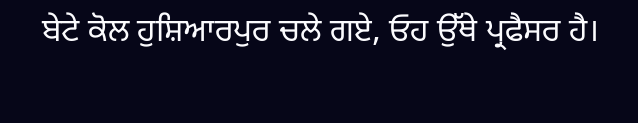ਬੇਟੇ ਕੋਲ ਹੁਸ਼ਿਆਰਪੁਰ ਚਲੇ ਗਏ, ਓਹ ਉੱਥੇ ਪ੍ਰਫੈਸਰ ਹੈ।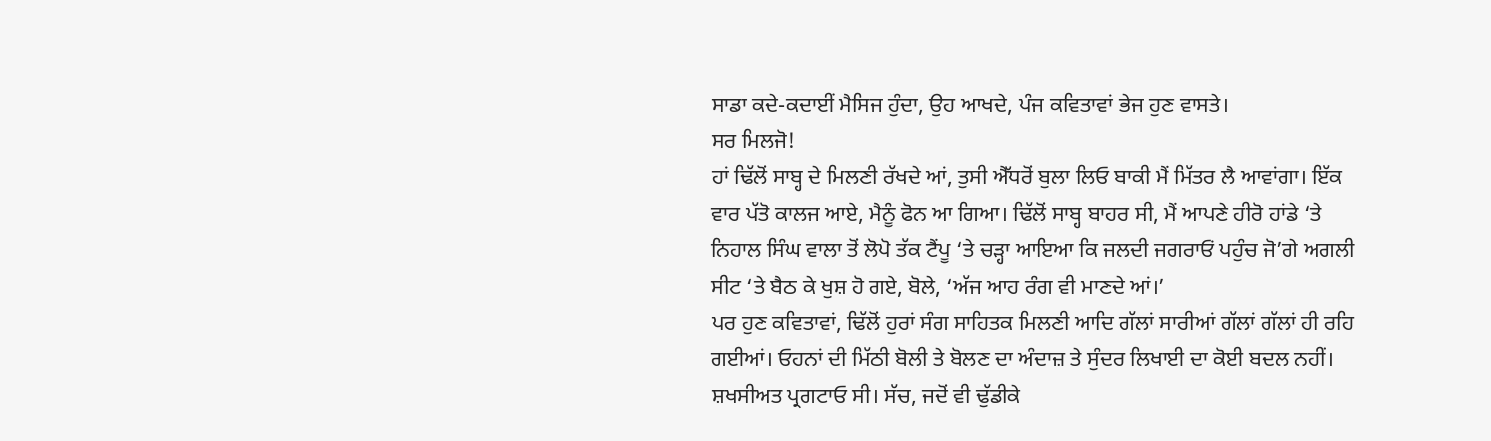ਸਾਡਾ ਕਦੇ-ਕਦਾਈਂ ਮੈਸਿਜ ਹੁੰਦਾ, ਉਹ ਆਖਦੇ, ਪੰਜ ਕਵਿਤਾਵਾਂ ਭੇਜ ਹੁਣ ਵਾਸਤੇ।
ਸਰ ਮਿਲਜੋ!
ਹਾਂ ਢਿੱਲੋਂ ਸਾਬ੍ਹ ਦੇ ਮਿਲਣੀ ਰੱਖਦੇ ਆਂ, ਤੁਸੀ ਐੱਧਰੋਂ ਬੁਲਾ ਲਿਓ ਬਾਕੀ ਮੈਂ ਮਿੱਤਰ ਲੈ ਆਵਾਂਗਾ। ਇੱਕ ਵਾਰ ਪੱਤੋ ਕਾਲਜ ਆਏ, ਮੈਨੂੰ ਫੋਨ ਆ ਗਿਆ। ਢਿੱਲੋਂ ਸਾਬ੍ਹ ਬਾਹਰ ਸੀ, ਮੈਂ ਆਪਣੇ ਹੀਰੋ ਹਾਂਡੇ ‘ਤੇ ਨਿਹਾਲ ਸਿੰਘ ਵਾਲਾ ਤੋਂ ਲੋਪੋ ਤੱਕ ਟੈਂਪੂ ‘ਤੇ ਚੜ੍ਹਾ ਆਇਆ ਕਿ ਜਲਦੀ ਜਗਰਾਓਂ ਪਹੁੰਚ ਜੋ’ਗੇ ਅਗਲੀ ਸੀਟ ‘ਤੇ ਬੈਠ ਕੇ ਖੁਸ਼ ਹੋ ਗਏ, ਬੋਲੇ, ‘ਅੱਜ ਆਹ ਰੰਗ ਵੀ ਮਾਣਦੇ ਆਂ।’
ਪਰ ਹੁਣ ਕਵਿਤਾਵਾਂ, ਢਿੱਲੋਂ ਹੁਰਾਂ ਸੰਗ ਸਾਹਿਤਕ ਮਿਲਣੀ ਆਦਿ ਗੱਲਾਂ ਸਾਰੀਆਂ ਗੱਲਾਂ ਗੱਲਾਂ ਹੀ ਰਹਿ ਗਈਆਂ। ਓਹਨਾਂ ਦੀ ਮਿੱਠੀ ਬੋਲੀ ਤੇ ਬੋਲਣ ਦਾ ਅੰਦਾਜ਼ ਤੇ ਸੁੰਦਰ ਲਿਖਾਈ ਦਾ ਕੋਈ ਬਦਲ ਨਹੀਂ। ਸ਼ਖਸੀਅਤ ਪ੍ਰਗਟਾਓ ਸੀ। ਸੱਚ, ਜਦੋਂ ਵੀ ਢੁੱਡੀਕੇ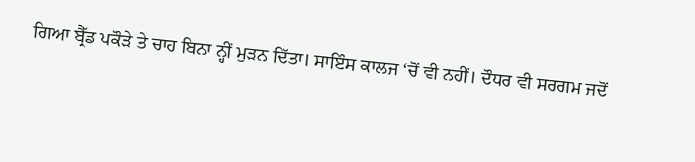ਗਿਆ ਬ੍ਰੈੱਡ ਪਕੌੜੇ ਤੇ ਚਾਹ ਬਿਨਾ ਨ੍ਹੀਂ ਮੁੜਨ ਦਿੱਤਾ। ਸਾਇੰਸ ਕਾਲਜ ‘ਚੋਂ ਵੀ ਨਹੀਂ। ਦੌਧਰ ਵੀ ਸਰਗਮ ਜਦੋਂ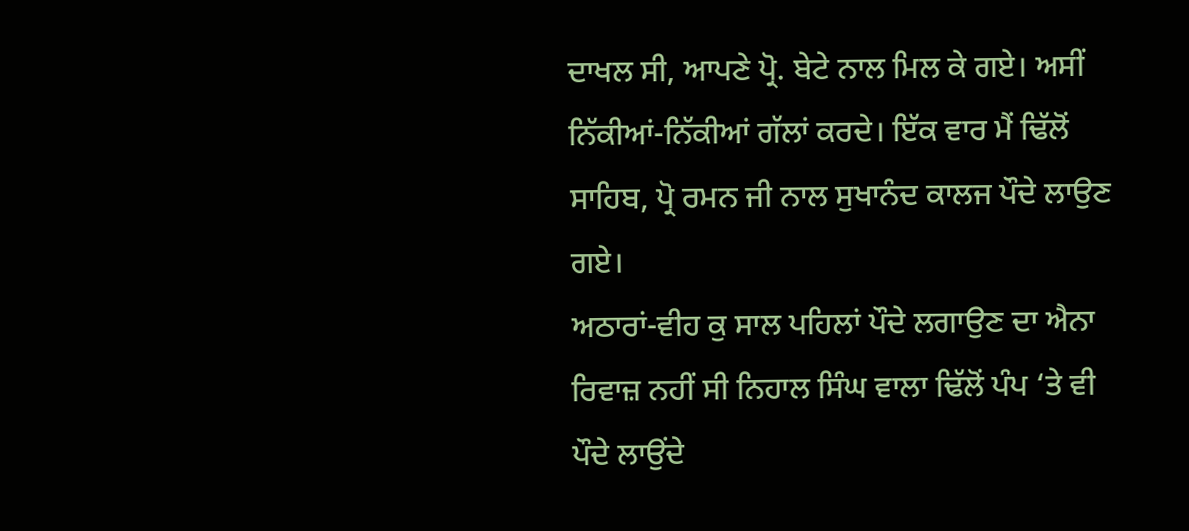ਦਾਖਲ ਸੀ, ਆਪਣੇ ਪ੍ਰੋ. ਬੇਟੇ ਨਾਲ ਮਿਲ ਕੇ ਗਏ। ਅਸੀਂ ਨਿੱਕੀਆਂ-ਨਿੱਕੀਆਂ ਗੱਲਾਂ ਕਰਦੇ। ਇੱਕ ਵਾਰ ਮੈਂ ਢਿੱਲੋਂ ਸਾਹਿਬ, ਪ੍ਰੋ ਰਮਨ ਜੀ ਨਾਲ ਸੁਖਾਨੰਦ ਕਾਲਜ ਪੌਦੇ ਲਾਉਣ ਗਏ।
ਅਠਾਰਾਂ-ਵੀਹ ਕੁ ਸਾਲ ਪਹਿਲਾਂ ਪੌਦੇ ਲਗਾਉਣ ਦਾ ਐਨਾ ਰਿਵਾਜ਼ ਨਹੀਂ ਸੀ ਨਿਹਾਲ ਸਿੰਘ ਵਾਲਾ ਢਿੱਲੋਂ ਪੰਪ ‘ਤੇ ਵੀ ਪੌਦੇ ਲਾਉਂਦੇ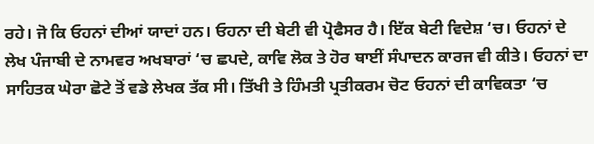ਰਹੇ। ਜੋ ਕਿ ਓਹਨਾਂ ਦੀਆਂ ਯਾਦਾਂ ਹਨ। ਓਹਨਾ ਦੀ ਬੇਟੀ ਵੀ ਪ੍ਰੋਫੈਸਰ ਹੈ। ਇੱਕ ਬੇਟੀ ਵਿਦੇਸ਼ ‘ਚ। ਓਹਨਾਂ ਦੇ ਲੇਖ ਪੰਜਾਬੀ ਦੇ ਨਾਮਵਰ ਅਖਬਾਰਾਂ ‘ਚ ਛਪਦੇ, ਕਾਵਿ ਲੋਕ ਤੇ ਹੋਰ ਥਾਈਂ ਸੰਪਾਦਨ ਕਾਰਜ ਵੀ ਕੀਤੇ। ਓਹਨਾਂ ਦਾ ਸਾਹਿਤਕ ਘੇਰਾ ਛੋਟੇ ਤੋਂ ਵਡੇ ਲੇਖਕ ਤੱਕ ਸੀ। ਤਿੱਖੀ ਤੇ ਹਿੰਮਤੀ ਪ੍ਰਤੀਕਰਮ ਚੋਟ ਓਹਨਾਂ ਦੀ ਕਾਵਿਕਤਾ ‘ਚ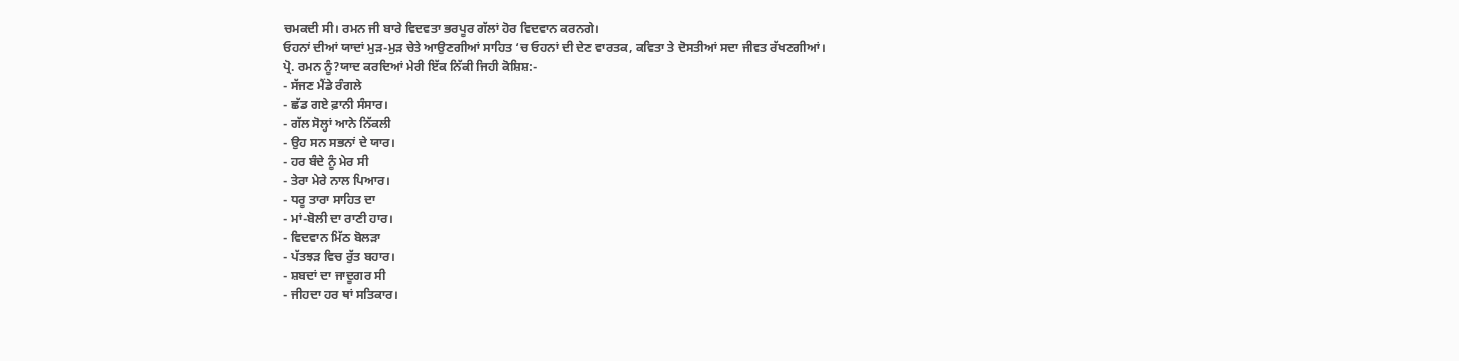ਚਮਕਦੀ ਸੀ। ਰਮਨ ਜੀ ਬਾਰੇ ਵਿਦਵਤਾ ਭਰਪੂਰ ਗੱਲਾਂ ਹੋਰ ਵਿਦਵਾਨ ਕਰਨਗੇ।
ਓਹਨਾਂ ਦੀਆਂ ਯਾਦਾਂ ਮੁੜ-ਮੁੜ ਚੇਤੇ ਆਉਣਗੀਆਂ ਸਾਹਿਤ ‘ਚ ਓਹਨਾਂ ਦੀ ਦੇਣ ਵਾਰਤਕ, ਕਵਿਤਾ ਤੇ ਦੋਸਤੀਆਂ ਸਦਾ ਜੀਵਤ ਰੱਖਣਗੀਆਂ।
ਪ੍ਰੋ. ਰਮਨ ਨੂੰ?ਯਾਦ ਕਰਦਿਆਂ ਮੇਰੀ ਇੱਕ ਨਿੱਕੀ ਜਿਹੀ ਕੋਸ਼ਿਸ਼:-
- ਸੱਜਣ ਮੈਂਡੇ ਰੰਗਲੇ
- ਛੱਡ ਗਏ ਫ਼ਾਨੀ ਸੰਸਾਰ।
- ਗੱਲ ਸੋਲ੍ਹਾਂ ਆਨੇ ਨਿੱਕਲੀ
- ਉਹ ਸਨ ਸਭਨਾਂ ਦੇ ਯਾਰ।
- ਹਰ ਬੰਦੇ ਨੂੰ ਮੇਰ ਸੀ
- ਤੇਰਾ ਮੇਰੇ ਨਾਲ ਪਿਆਰ।
- ਧਰੂ ਤਾਰਾ ਸਾਹਿਤ ਦਾ
- ਮਾਂ-ਬੋਲੀ ਦਾ ਰਾਣੀ ਹਾਰ।
- ਵਿਦਵਾਨ ਮਿੱਠ ਬੋਲੜਾ
- ਪੱਤਝੜ ਵਿਚ ਰੁੱਤ ਬਹਾਰ।
- ਸ਼ਬਦਾਂ ਦਾ ਜਾਦੂਗਰ ਸੀ
- ਜੀਹਦਾ ਹਰ ਥਾਂ ਸਤਿਕਾਰ।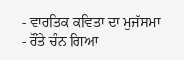- ਵਾਰਤਿਕ ਕਵਿਤਾ ਦਾ ਮੁਜੱਸਮਾ
- ਰੌਂਤੇ ਚੰਨ ਗਿਆ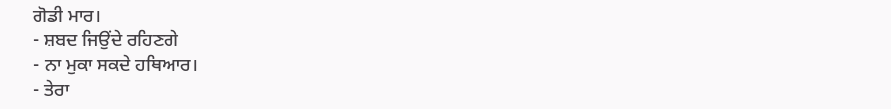ਗੋਡੀ ਮਾਰ।
- ਸ਼ਬਦ ਜਿਉਂਦੇ ਰਹਿਣਗੇ
- ਨਾ ਮੁਕਾ ਸਕਦੇ ਹਥਿਆਰ।
- ਤੇਰਾ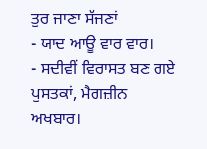ਤੁਰ ਜਾਣਾ ਸੱਜਣਾਂ
- ਯਾਦ ਆਊ ਵਾਰ ਵਾਰ।
- ਸਦੀਵੀਂ ਵਿਰਾਸਤ ਬਣ ਗਏ
ਪੁਸਤਕਾਂ, ਮੈਗਜ਼ੀਨ ਅਖਬਾਰ।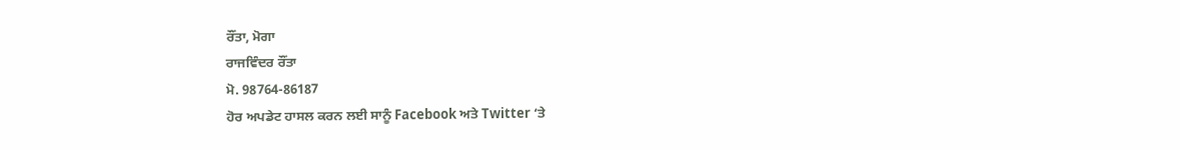ਰੌਂਤਾ, ਮੋਗਾ
ਰਾਜਵਿੰਦਰ ਰੌਂਤਾ
ਮੋ. 98764-86187
ਹੋਰ ਅਪਡੇਟ ਹਾਸਲ ਕਰਨ ਲਈ ਸਾਨੂੰ Facebook ਅਤੇ Twitter ‘ਤੇ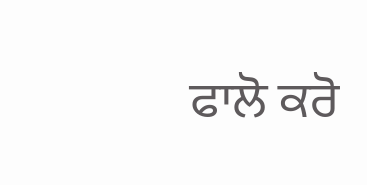ਫਾਲੋ ਕਰੋ